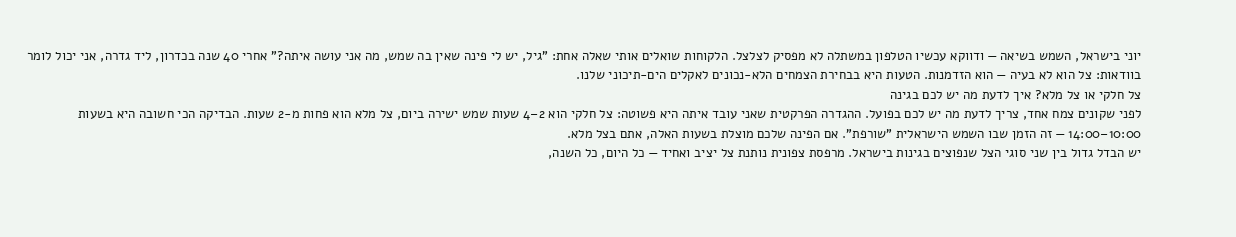יוני בישראל, השמש בשיאה — ודווקא עכשיו הטלפון במשתלה לא מפסיק לצלצל. הלקוחות שואלים אותי שאלה אחת: "גיל, יש לי פינה שאין בה שמש, מה אני עושה איתה?" אחרי 40 שנה בכדרון, ליד גדרה, אני יכול לומר בוודאות: צל הוא לא בעיה — הוא הזדמנות. הטעות היא בבחירת הצמחים הלא-נכונים לאקלים הים-תיכוני שלנו.
צל חלקי או צל מלא? איך לדעת מה יש לכם בגינה
לפני שקונים צמח אחד, צריך לדעת מה יש לכם בפועל. ההגדרה הפרקטית שאני עובד איתה היא פשוטה: צל חלקי הוא 2–4 שעות שמש ישירה ביום, צל מלא הוא פחות מ-2 שעות. הבדיקה הכי חשובה היא בשעות 10:00–14:00 — זה הזמן שבו השמש הישראלית "שורפת". אם הפינה שלכם מוצלת בשעות האלה, אתם בצל מלא.
יש הבדל גדול בין שני סוגי הצל שנפוצים בגינות בישראל. מרפסת צפונית נותנת צל יציב ואחיד — כל היום, כל השנה,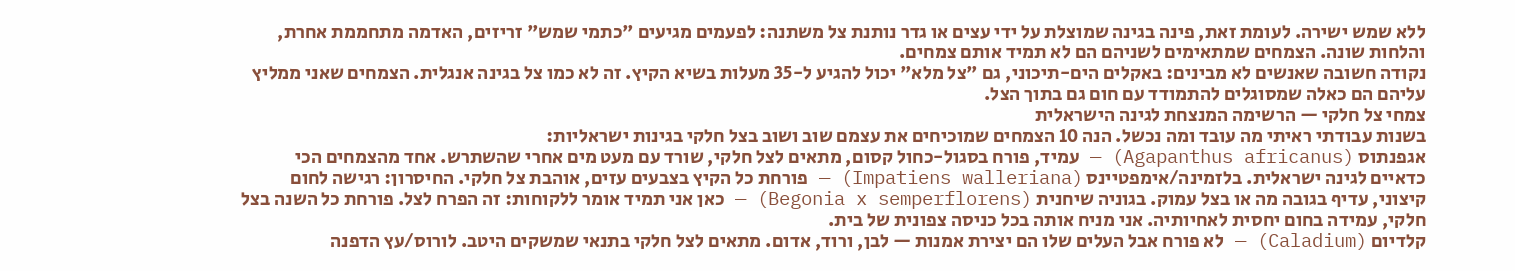ללא שמש ישירה. לעומת זאת, פינה בגינה שמוצלת על ידי עצים או גדר נותנת צל משתנה: לפעמים מגיעים "כתמי שמש" זריזים, האדמה מתחממת אחרת, והלחות שונה. הצמחים שמתאימים לשניהם הם לא תמיד אותם צמחים.
נקודה חשובה שאנשים לא מבינים: באקלים הים-תיכוני, גם "צל מלא" יכול להגיע ל-35 מעלות בשיא הקיץ. זה לא כמו צל בגינה אנגלית. הצמחים שאני ממליץ עליהם הם כאלה שמסוגלים להתמודד עם חום גם בתוך הצל.
צמחי צל חלקי — הרשימה המנצחת לגינה הישראלית
בשנות עבודתי ראיתי מה עובד ומה נכשל. הנה 10 הצמחים שמוכיחים את עצמם שוב ושוב בצל חלקי בגינות ישראליות:
אגפנתוס (Agapanthus africanus) — עמיד, פורח בסגול-כחול קסום, מתאים לצל חלקי, שורד עם מעט מים אחרי שהשתרש. אחד מהצמחים הכי כדאיים לגינה ישראלית. בלזמינה/אימפטיינס (Impatiens walleriana) — פורחת כל הקיץ בצבעים עזים, אוהבת צל חלקי. החיסרון: רגישה לחום קיצוני, עדיף בגובה מה או בצל עמוק. בגוניה שיחנית (Begonia x semperflorens) — כאן אני תמיד אומר ללקוחות: זה הפרח לצל. פורחת כל השנה בצל חלקי, עמידה בחום יחסית לאחיותיה. אני מניח אותה בכל כניסה צפונית של בית.
קלדיום (Caladium) — לא פורח אבל העלים שלו הם יצירת אמנות — לבן, ורוד, אדום. מתאים לצל חלקי בתנאי שמשקים היטב. לורוס/עץ הדפנה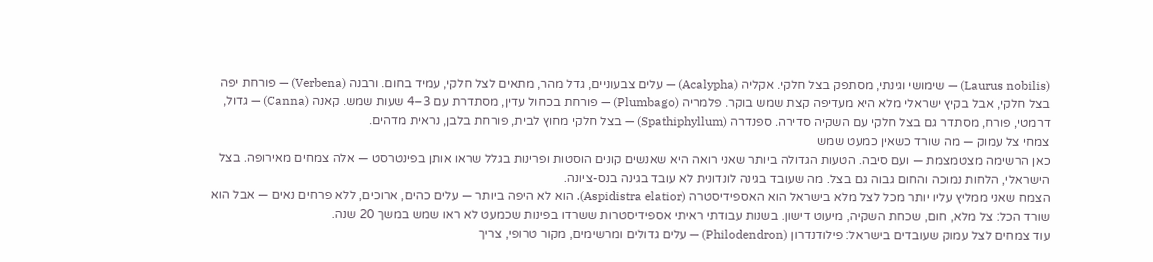(Laurus nobilis) — שימושי וגינתי, מסתפק בצל חלקי. אקליה (Acalypha) — עלים צבעוניים, גדל מהר, מתאים לצל חלקי, עמיד בחום. ורבנה (Verbena) — פורחת יפה בצל חלקי, אבל בקיץ ישראלי מלא היא מעדיפה קצת שמש בוקר. פלמריה (Plumbago) — פורחת בכחול עדין, מסתדרת עם 3–4 שעות שמש. קאנה (Canna) — גדול, דרמטי, פורח, מסתדר גם בצל חלקי עם השקיה סדירה. ספנדרה (Spathiphyllum) — בצל חלקי מחוץ לבית, פורחת בלבן, נראית מדהים.
צמחי צל עמוק — מה שורד כשאין כמעט שמש
כאן הרשימה מצטמצמת — ועם סיבה. הטעות הגדולה ביותר שאני רואה היא שאנשים קונים הוסטות ופרינות בגלל שראו אותן בפינטרסט — אלה צמחים מאירופה. בצל הישראלי, הלחות נמוכה והחום גבוה גם בצל. מה שעובד בגינה לונדונית לא עובד בגינה בנס-ציונה.
הצמח שאני ממליץ עליו יותר מכל לצל מלא בישראל הוא האספידיסטרה (Aspidistra elatior). הוא לא היפה ביותר — עלים כהים, ארוכים, ללא פרחים נאים — אבל הוא שורד הכל: צל מלא, חום, שכחת השקיה, מיעוט דישון. בשנות עבודתי ראיתי אספידיסטרות ששרדו בפינות שכמעט לא ראו שמש במשך 20 שנה.
עוד צמחים לצל עמוק שעובדים בישראל: פילודנדרון (Philodendron) — עלים גדולים ומרשימים, מקור טרופי, צריך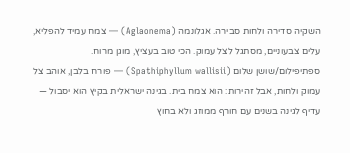השקיה סדירה ולחות סבירה. אגלונמה (Aglaonema) — צמח עמיד להפליא, עלים צבעוניים, מסתגל לצל עמוק. הכי טוב בעציץ, מוגן מרוח. ספתיפילום/שושן שלום (Spathiphyllum wallisii) — פורח בלבן, אוהב צל עמוק ולחות, אבל זהירות: הוא צמח בית. בגינה ישראלית בקיץ הוא יסבול — עדיף לגינה בשנים עם חורף ממוזג ולא בחוץ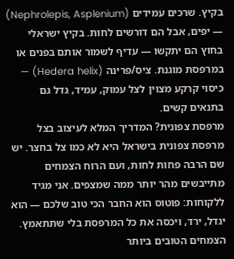בקיץ. שרכים עמידים (Nephrolepis, Asplenium) — יפים, אבל הם דורשים לחות. בקיץ ישראלי בחוץ הם יתקשו — עדיף לשמור אותם בפנים או במרפסת מוגנת. ציס/פרינה (Hedera helix) — כיסוי קרקע מצוין לצל עמוק, עמיד, גדל גם בתנאים קשים.
מרפסת צפונית? המדריך המלא לעיצוב בצל
מרפסת צפונית בישראל היא לא כמו צל בחצר. יש שם הרבה פחות לחות, ועם הרוח הצמחים מתייבשים מהר יותר ממה שמצפים. אני מגיד ללקוחות: פוטוס הוא החבר הכי טוב שלכם — הוא יגדל, ירד, ויכסה את כל המרפסת בלי שתתאמץ.
הצמחים הטובים ביותר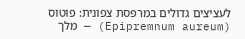לעציצים גדולים במרפסת צפונית: פוטוס (Epipremnum aureum) — מלך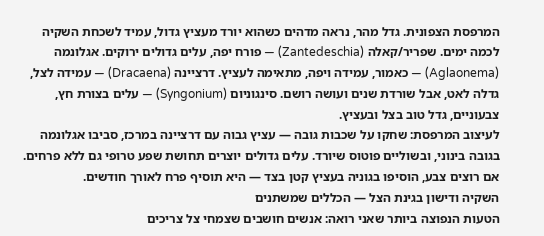המרפסת הצפונית. גדל מהר, נראה מדהים כשהוא יורד מעציץ גדול, עמיד לשכחת השקיה לכמה ימים. שפריר/קאלה (Zantedeschia) — פורח יפה, עלים גדולים ירוקים. אגלונמה (Aglaonema) — כאמור, עמידה ויפה, מתאימה לעציץ. דרציינה (Dracaena) — עמידה לצל, גדלה לאט, אבל שורדת שנים ועושה רושם. סינגוניום (Syngonium) — עלים בצורת חץ, צבעוניים, גדל טוב בצל ובעציץ.
לעיצוב המרפסת: שחקו על שכבות גובה — עציץ גבוה עם דרציינה במרכז, סביבו אגלונמה בגובה בינוני, ובשוליים פוטוס שיורד. עלים גדולים יוצרים תחושת שפע טרופי גם ללא פרחים. אם רוצים צבע, הוסיפו בגוניה בעציץ קטן בצד — היא תוסיף פרח לאורך חודשים.
השקיה ודישון בגינת הצל — הכללים שמשתנים
הטעות הנפוצה ביותר שאני רואה: אנשים חושבים שצמחי צל צריכים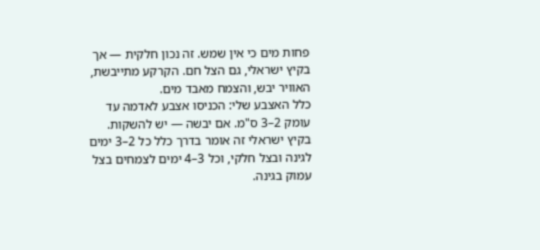פחות מים כי אין שמש. זה נכון חלקית — אך בקיץ ישראלי, גם הצל חם. הקרקע מתייבשת, האוויר יבש, והצמח מאבד מים.
כלל האצבע שלי: הכניסו אצבע לאדמה עד עומק 2–3 ס"מ. אם יבשה — יש להשקות. בקיץ ישראלי זה אומר בדרך כלל כל 2–3 ימים לגינה ובצל חלקי, וכל 3–4 ימים לצמחים בצל עמוק בגינה.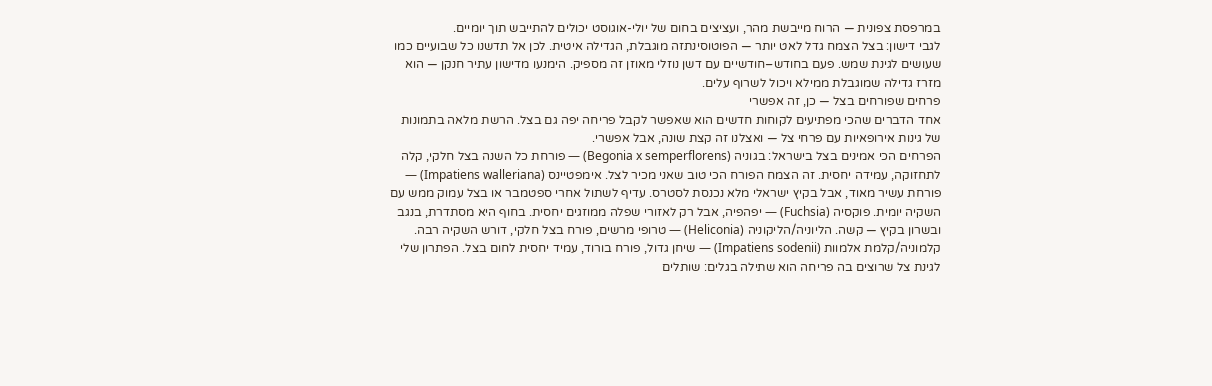במרפסת צפונית — הרוח מייבשת מהר, ועציצים בחום של יולי-אוגוסט יכולים להתייבש תוך יומיים.
לגבי דישון: בצל הצמח גדל לאט יותר — הפוטוסינתזה מוגבלת, הגדילה איטית. לכן אל תדשנו כל שבועיים כמו שעושים לגינת שמש. פעם בחודש–חודשיים עם דשן נוזלי מאוזן זה מספיק. הימנעו מדישון עתיר חנקן — הוא מזרז גדילה שמוגבלת ממילא ויכול לשרוף עלים.
פרחים שפורחים בצל — כן, זה אפשרי
אחד הדברים שהכי מפתיעים לקוחות חדשים הוא שאפשר לקבל פריחה יפה גם בצל. הרשת מלאה בתמונות של גינות אירופאיות עם פרחי צל — ואצלנו זה קצת שונה, אבל אפשרי.
הפרחים הכי אמינים בצל בישראל: בגוניה (Begonia x semperflorens) — פורחת כל השנה בצל חלקי, קלה לתחזוקה, עמידה יחסית. זה הצמח הפורח הכי טוב שאני מכיר לצל. אימפטיינס (Impatiens walleriana) — פורחת עשיר מאוד, אבל בקיץ ישראלי מלא נכנסת לסטרס. עדיף לשתול אחרי ספטמבר או בצל עמוק ממש עם השקיה יומית. פוקסיה (Fuchsia) — יפהפיה, אבל רק לאזורי שפלה ממוזגים יחסית. בחוף היא מסתדרת, בנגב ובשרון בקיץ — קשה. הליוניה/הליקוניה (Heliconia) — טרופי מרשים, פורח בצל חלקי, דורש השקיה רבה. קלמוניה/קלמת אלמוות (Impatiens sodenii) — שיחן גדול, פורח בורוד, עמיד יחסית לחום בצל. הפתרון שלי לגינת צל שרוצים בה פריחה הוא שתילה בגלים: שותלים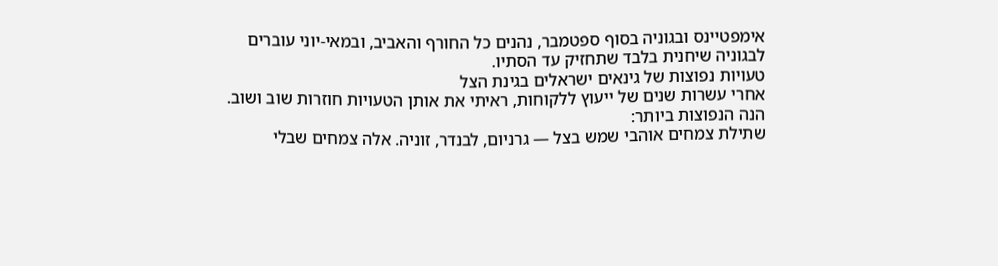אימפטיינס ובגוניה בסוף ספטמבר, נהנים כל החורף והאביב, ובמאי-יוני עוברים לבגוניה שיחנית בלבד שתחזיק עד הסתיו.
טעויות נפוצות של גינאים ישראלים בגינת הצל
אחרי עשרות שנים של ייעוץ ללקוחות, ראיתי את אותן הטעויות חוזרות שוב ושוב. הנה הנפוצות ביותר:
שתילת צמחים אוהבי שמש בצל — גרניום, לבנדר, זוניה. אלה צמחים שבלי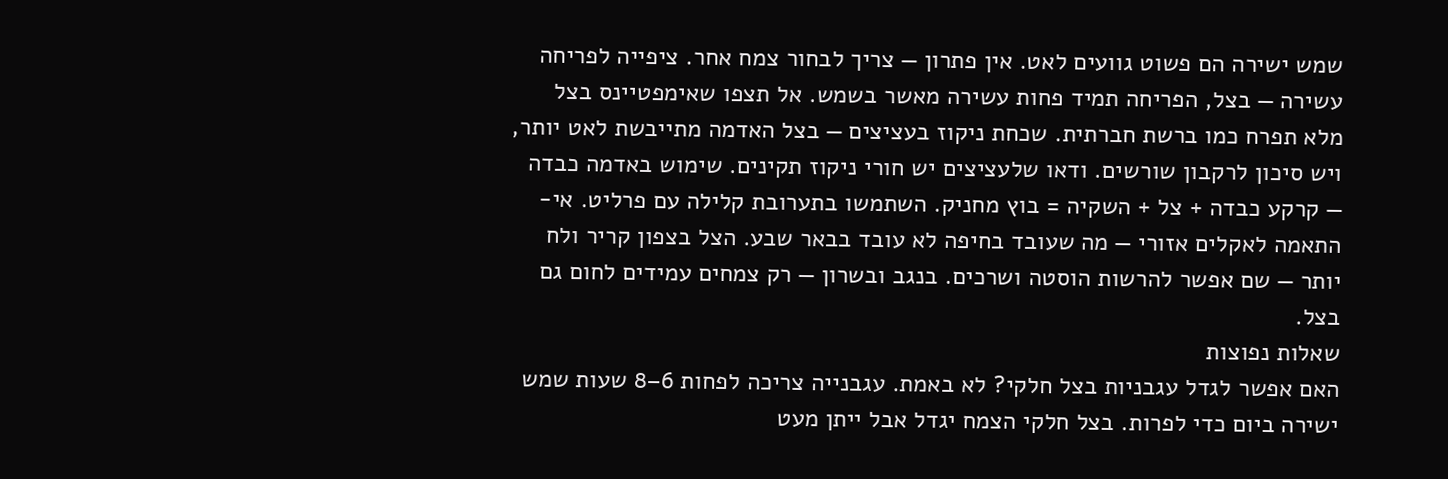שמש ישירה הם פשוט גוועים לאט. אין פתרון — צריך לבחור צמח אחר. ציפייה לפריחה עשירה — בצל, הפריחה תמיד פחות עשירה מאשר בשמש. אל תצפו שאימפטיינס בצל מלא תפרח כמו ברשת חברתית. שכחת ניקוז בעציצים — בצל האדמה מתייבשת לאט יותר, ויש סיכון לרקבון שורשים. ודאו שלעציצים יש חורי ניקוז תקינים. שימוש באדמה כבדה — קרקע כבדה + צל + השקיה = בוץ מחניק. השתמשו בתערובת קלילה עם פרליט. אי-התאמה לאקלים אזורי — מה שעובד בחיפה לא עובד בבאר שבע. הצל בצפון קריר ולח יותר — שם אפשר להרשות הוסטה ושרכים. בנגב ובשרון — רק צמחים עמידים לחום גם בצל.
שאלות נפוצות
האם אפשר לגדל עגבניות בצל חלקי? לא באמת. עגבנייה צריכה לפחות 6–8 שעות שמש ישירה ביום כדי לפרות. בצל חלקי הצמח יגדל אבל ייתן מעט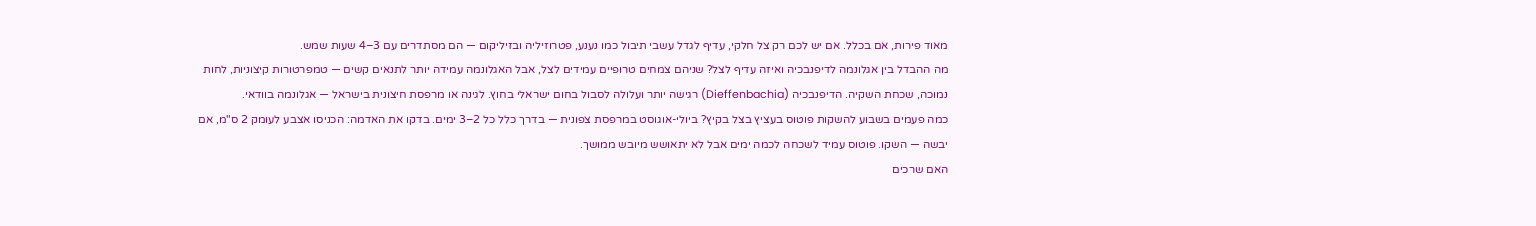מאוד פירות, אם בכלל. אם יש לכם רק צל חלקי, עדיף לגדל עשבי תיבול כמו נענע, פטרוזיליה ובזיליקום — הם מסתדרים עם 3–4 שעות שמש.
מה ההבדל בין אגלונמה לדיפנבכיה ואיזה עדיף לצל? שניהם צמחים טרופיים עמידים לצל, אבל האגלונמה עמידה יותר לתנאים קשים — טמפרטורות קיצוניות, לחות נמוכה, שכחת השקיה. הדיפנבכיה (Dieffenbachia) רגישה יותר ועלולה לסבול בחום ישראלי בחוץ. לגינה או מרפסת חיצונית בישראל — אגלונמה בוודאי.
כמה פעמים בשבוע להשקות פוטוס בעציץ בצל בקיץ? ביולי-אוגוסט במרפסת צפונית — בדרך כלל כל 2–3 ימים. בדקו את האדמה: הכניסו אצבע לעומק 2 ס"מ, אם יבשה — השקו. פוטוס עמיד לשכחה לכמה ימים אבל לא יתאושש מיובש ממושך.
האם שרכים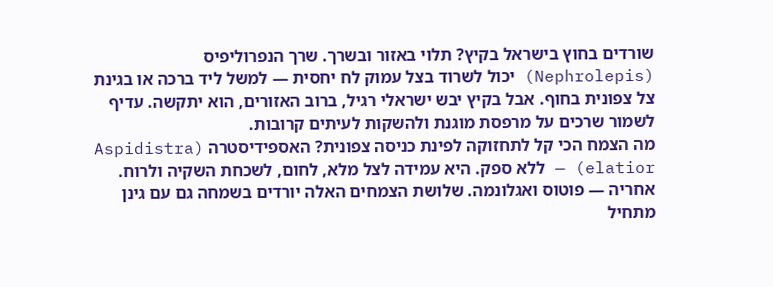שורדים בחוץ בישראל בקיץ? תלוי באזור ובשרך. שרך הנפרוליפיס (Nephrolepis) יכול לשרוד בצל עמוק לח יחסית — למשל ליד ברכה או בגינת צל צפונית בחוף. אבל בקיץ יבש ישראלי רגיל, ברוב האזורים, הוא יתקשה. עדיף לשמור שרכים על מרפסת מוגנת ולהשקות לעיתים קרובות.
מה הצמח הכי קל לתחזוקה לפינת כניסה צפונית? האספידיסטרה (Aspidistra elatior) — ללא ספק. היא עמידה לצל מלא, לחום, לשכחת השקיה ולרוח. אחריה — פוטוס ואגלונמה. שלושת הצמחים האלה יורדים בשמחה גם עם גינן מתחיל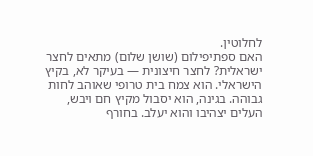לחלוטין.
האם ספתיפילום (שושן שלום) מתאים לחצר ישראלית? לחצר חיצונית — בעיקר לא, בקיץ הישראלי. הוא צמח בית טרופי שאוהב לחות גבוהה. בגינה, הוא יסבול מקיץ חם ויבש, העלים יצהיבו והוא יעלב. בחורף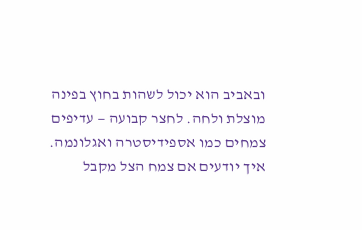ובאביב הוא יכול לשהות בחוץ בפינה מוצלת ולחה. לחצר קבועה — עדיפים צמחים כמו אספידיסטרה ואגלונמה.
איך יודעים אם צמח הצל מקבל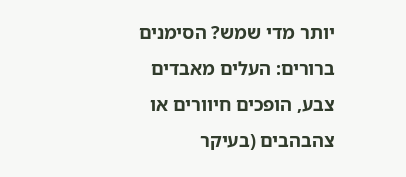יותר מדי שמש? הסימנים ברורים: העלים מאבדים צבע, הופכים חיוורים או צהבהבים (בעיקר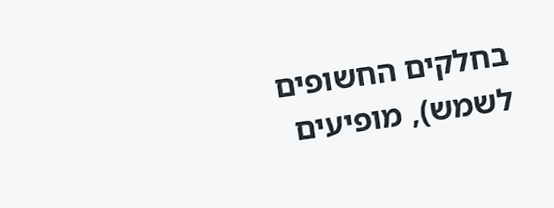בחלקים החשופים לשמש), מופיעים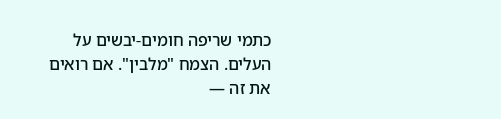כתמי שריפה חומים-יבשים על העלים. הצמח "מלבין". אם רואים את זה —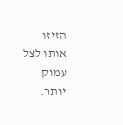הזיזו אותו לצל עמוק יותר.